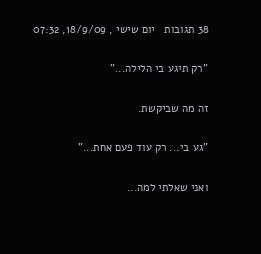38 תגובות   יום שישי , 18/9/09, 07:32

"רק תיגע בי הלילה..."

זה מה שביקשת.

"גע בי... רק עוד פעם אחת..."

ואני שאלתי למה...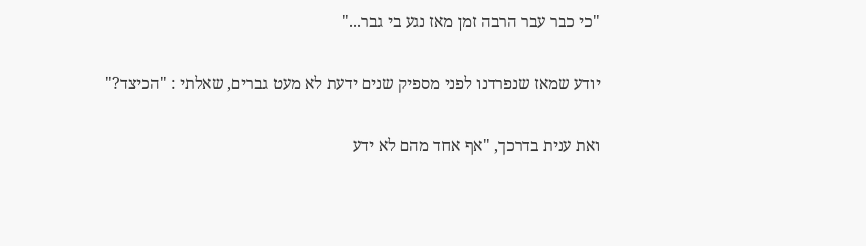"כי כבר עבר הרבה זמן מאז נגע בי גבר..."

יודע שמאז שנפרדנו לפני מספיק שנים ידעת לא מעט גברים, שאלתי : "הכיצד?"

ואת ענית בדרכך, "אף אחד מהם לא ידע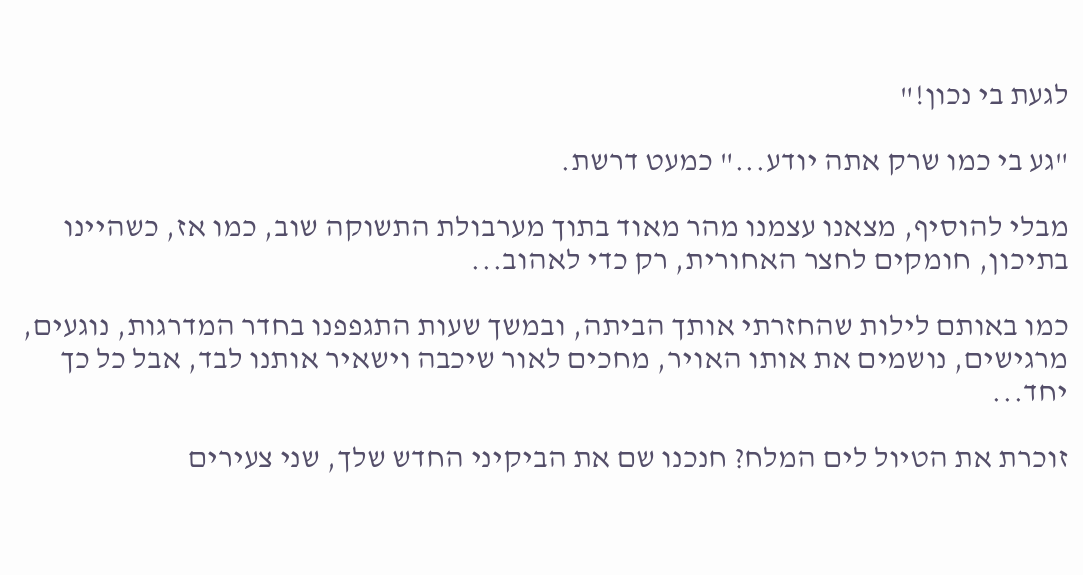לגעת בי נכון!"

"גע בי כמו שרק אתה יודע..." כמעט דרשת.

מבלי להוסיף, מצאנו עצמנו מהר מאוד בתוך מערבולת התשוקה שוב, כמו אז, כשהיינו בתיכון, חומקים לחצר האחורית, רק כדי לאהוב...

כמו באותם לילות שהחזרתי אותך הביתה, ובמשך שעות התגפפנו בחדר המדרגות, נוגעים, מרגישים, נושמים את אותו האויר, מחכים לאור שיכבה וישאיר אותנו לבד, אבל כל כך יחד...

זוכרת את הטיול לים המלח? חנכנו שם את הביקיני החדש שלך, שני צעירים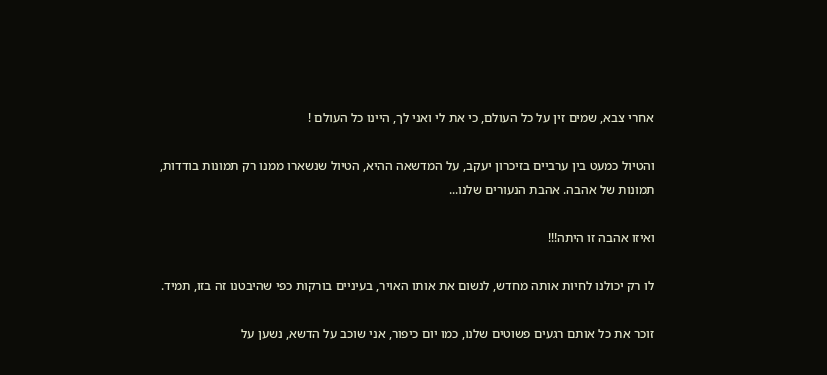אחרי צבא, שמים זין על כל העולם, כי את לי ואני לך, היינו כל העולם !

והטיול כמעט בין ערביים בזיכרון יעקב, על המדשאה ההיא, הטיול שנשארו ממנו רק תמונות בודדות, תמונות של אהבה. אהבת הנעורים שלנו...

ואיזו אהבה זו היתה!!!

לו רק יכולנו לחיות אותה מחדש, לנשום את אותו האויר, בעיניים בורקות כפי שהיבטנו זה בזו, תמיד.

זוכר את כל אותם רגעים פשוטים שלנו, כמו יום כיפור, אני שוכב על הדשא, נשען על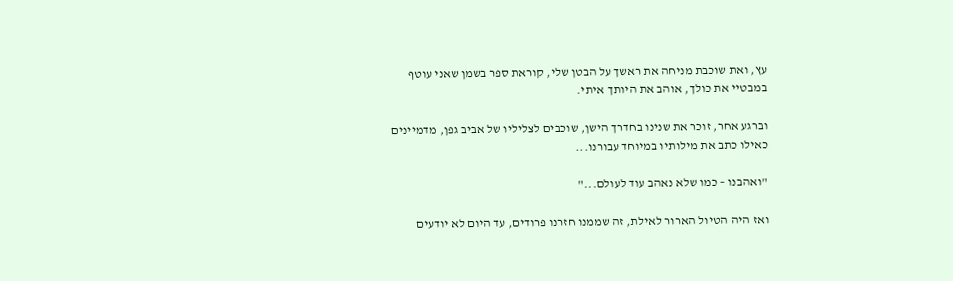עץ, ואת שוכבת מניחה את ראשך על הבטן שלי, קוראת ספר בשמן שאני עוטף במבטיי את כולך, אוהב את היותך איתי.

וברגע אחר, זוכר את שנינו בחדרך הישן, שוכבים לצליליו של אביב גפן, מדמיינים כאילו כתב את מילותיו במיוחד עבורנו...

"ואהבנו – כמו שלא נאהב עוד לעולם..."

ואז היה הטיול הארור לאילת, זה שממנו חזרנו פרודים, עד היום לא יודעים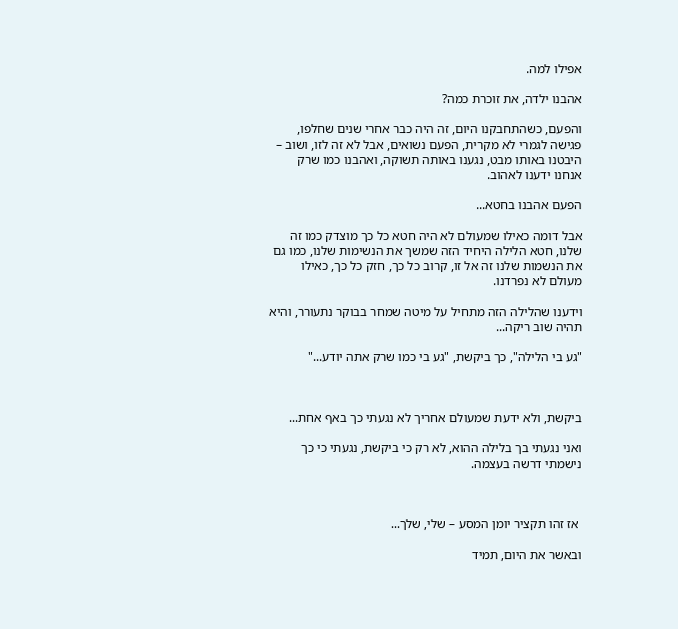אפילו למה.

אהבנו ילדה, את זוכרת כמה?

והפעם, כשהתחבקנו היום, זה היה כבר אחרי שנים שחלפו, פגישה לגמרי לא מקרית, הפעם נשואים, אבל לא זה לזו, ושוב – היבטנו באותו מבט, נגענו באותה תשוקה, ואהבנו כמו שרק אנחנו ידענו לאהוב.

הפעם אהבנו בחטא...

אבל דומה כאילו שמעולם לא היה חטא כל כך מוצדק כמו זה שלנו, חטא הלילה היחיד הזה שמשך את הנשימות שלנו, כמו גם את הנשמות שלנו זה אל זו, קרוב כל כך, חזק כל כך, כאילו מעולם לא נפרדנו.

וידענו שהלילה הזה מתחיל על מיטה שמחר בבוקר נתעורר, והיא תהיה שוב ריקה...

"גע בי הלילה", כך ביקשת, "גע בי כמו שרק אתה יודע..."



ביקשת, ולא ידעת שמעולם אחריך לא נגעתי כך באף אחת...

ואני נגעתי בך בלילה ההוא, לא רק כי ביקשת, נגעתי כי כך נישמתי דרשה בעצמה.



 אז זהו תקציר יומן המסע – שלי, שלך...

ובאשר את היום, תמיד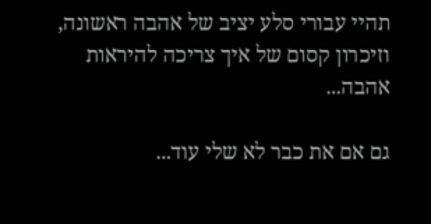תהיי עבורי סלע יציב של אהבה ראשונה, וזיכרון קסום של איך צריכה להיראות אהבה...

גם אם את כבר לא שלי עוד...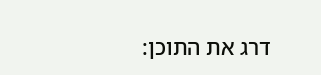דרג את התוכן: